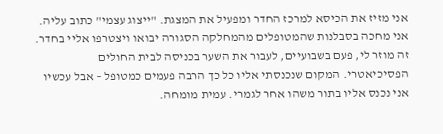אני מזיז את הכיסא למרכז החדר ומפעיל את המצגת. "ייצוג עצמי" כתוב עליה. אני מחכה בסבלנות שהמטופלים מהמחלקה הסגורה יבואו ויצטרפו אליי בחדר.
זה מוזר לי, פעם בשבועיים, לעבור את השער בכניסה לבית החולים הפסיכיאטרי. המקום שנכנסתי אליו כל כך הרבה פעמים כמטופל – אבל עכשיו אני נכנס אליו בתור משהו אחר לגמרי. עמית מומחה.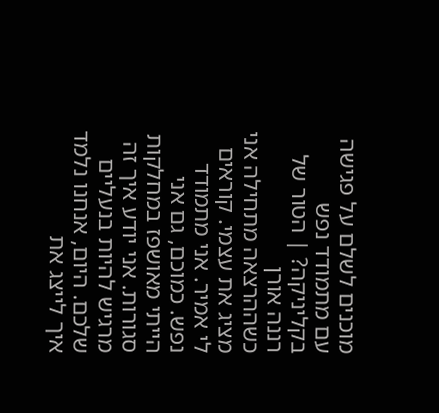מוכנים לשלם על פגישה עם מתמודד נפש בקליניקה? | הטור של רננה אורן
כשההרצאה מתחילה אני מציג את עצמי. קוראים לי אמיר. אני מתמודד נפש. כמוכם, גם אני הייתי מאושפז במחלקות סגורות. אני יודע איך זה מרגיש להיות בנעליים שלכם. היום, אנחנו נלמד איך לייצג את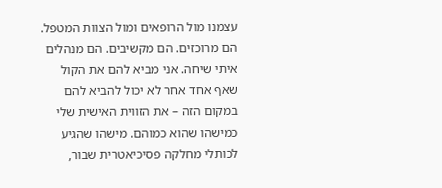עצמנו מול הרופאים ומול הצוות המטפל.
הם מרוכזים. הם מקשיבים. הם מנהלים איתי שיחה. אני מביא להם את הקול שאף אחד אחר לא יכול להביא להם במקום הזה – את הזווית האישית שלי כמישהו שהוא כמוהם. מישהו שהגיע לכותלי מחלקה פסיכיאטרית שבור,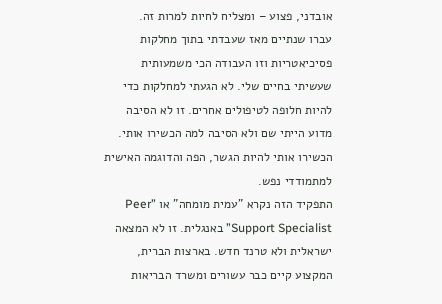אובדני, פצוע – ומצליח לחיות למרות זה.
עברו שנתיים מאז שעבדתי בתוך מחלקות פסיכיאטריות וזו העבודה הכי משמעותית שעשיתי בחיים שלי. לא הגעתי למחלקות כדי להיות חלופה לטיפולים אחרים. זו לא הסיבה מדוע הייתי שם ולא הסיבה למה הכשירו אותי. הכשירו אותי להיות הגשר, הפה והדוגמה האישית למתמודדי נפש.
התפקיד הזה נקרא "עמית מומחה" או ”Peer Support Specialist” באנגלית. זו לא המצאה ישראלית ולא טרנד חדש. בארצות הברית, המקצוע קיים כבר עשורים ומשרד הבריאות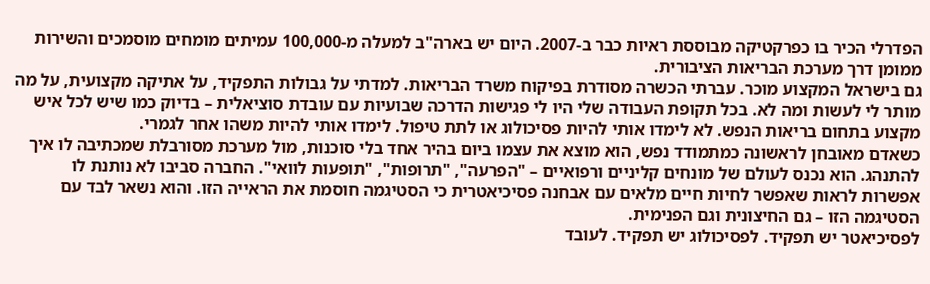הפדרלי הכיר בו כפרקטיקה מבוססת ראיות כבר ב-2007. היום יש בארה"ב למעלה מ-100,000 עמיתים מומחים מוסמכים והשירות ממומן דרך מערכת הבריאות הציבורית.
גם בישראל המקצוע מוכר. עברתי הכשרה מסודרת בפיקוח משרד הבריאות. למדתי על גבולות התפקיד, על אתיקה מקצועית, על מה מותר לי לעשות ומה לא. בכל תקופת העבודה שלי היו לי פגישות הדרכה שבועיות עם עובדת סוציאלית – בדיוק כמו שיש לכל איש מקצוע בתחום בריאות הנפש. לא לימדו אותי להיות פסיכולוג או לתת טיפול. לימדו אותי להיות משהו אחר לגמרי.
כשאדם מאובחן לראשונה כמתמודד נפש, הוא מוצא את עצמו ביום בהיר אחד בלי סוכנות, מול מערכת מסורבלת שמכתיבה לו איך להתנהג. הוא נכנס לעולם של מונחים קליניים ורפואיים – "הפרעה", "תרופות", "תופעות לוואי". החברה סביבו לא נותנת לו אפשרות לראות שאפשר לחיות חיים מלאים עם אבחנה פסיכיאטרית כי הסטיגמה חוסמת את הראייה הזו. והוא נשאר לבד עם הסטיגמה הזו – גם החיצונית וגם הפנימית.
לפסיכיאטר יש תפקיד. לפסיכולוג יש תפקיד. לעובד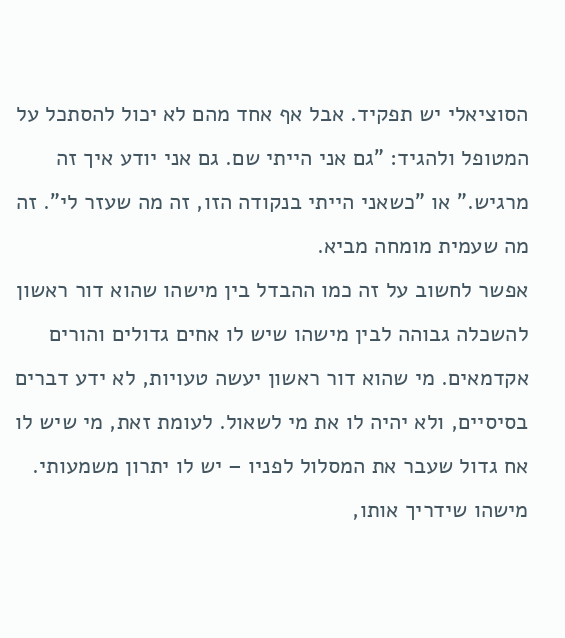הסוציאלי יש תפקיד. אבל אף אחד מהם לא יכול להסתכל על המטופל ולהגיד: "גם אני הייתי שם. גם אני יודע איך זה מרגיש." או "כשאני הייתי בנקודה הזו, זה מה שעזר לי". זה מה שעמית מומחה מביא.
אפשר לחשוב על זה כמו ההבדל בין מישהו שהוא דור ראשון להשכלה גבוהה לבין מישהו שיש לו אחים גדולים והורים אקדמאים. מי שהוא דור ראשון יעשה טעויות, לא ידע דברים בסיסיים, ולא יהיה לו את מי לשאול. לעומת זאת, מי שיש לו אח גדול שעבר את המסלול לפניו – יש לו יתרון משמעותי. מישהו שידריך אותו,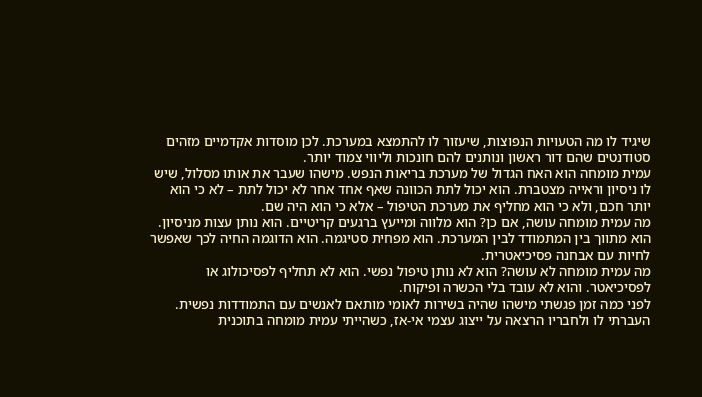שיגיד לו מה הטעויות הנפוצות, שיעזור לו להתמצא במערכת. לכן מוסדות אקדמיים מזהים סטודנטים שהם דור ראשון ונותנים להם חונכות וליווי צמוד יותר.
עמית מומחה הוא האח הגדול של מערכת בריאות הנפש. מישהו שעבר את אותו מסלול, שיש לו ניסיון וראייה מצטברת. הוא יכול לתת הכוונה שאף אחד אחר לא יכול לתת – לא כי הוא יותר חכם, ולא כי הוא מחליף את מערכת הטיפול – אלא כי הוא היה שם.
מה עמית מומחה עושה, אם כן? הוא מלווה ומייעץ ברגעים קריטיים. הוא נותן עצות מניסיון. הוא מתווך בין המתמודד לבין המערכת. הוא מפחית סטיגמה. הוא הדוגמה החיה לכך שאפשר לחיות עם אבחנה פסיכיאטרית.
מה עמית מומחה לא עושה? הוא לא נותן טיפול נפשי. הוא לא תחליף לפסיכולוג או לפסיכיאטר. והוא לא עובד בלי הכשרה ופיקוח.
לפני כמה זמן פגשתי מישהו שהיה בשירות לאומי מותאם לאנשים עם התמודדות נפשית. העברתי לו ולחבריו הרצאה על ייצוג עצמי אי-אז, כשהייתי עמית מומחה בתוכנית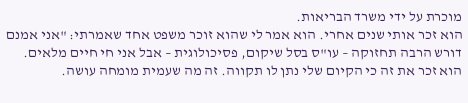מוכרת על ידי משרד הבריאות.
הוא זכר אותי שנים אחרי. הוא אמר לי שהוא זוכר משפט אחד שאמרתי: "אני אמנם דורש הרבה תחזוקה – עו"ס בסל שיקום, פסיכולוגית – אבל אני חי חיים מלאים. הוא זכר את זה כי הקיום שלי נתן לו תקווה. זה מה שעמית מומחה עושה.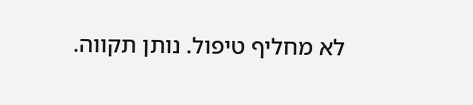לא מחליף טיפול. נותן תקווה.